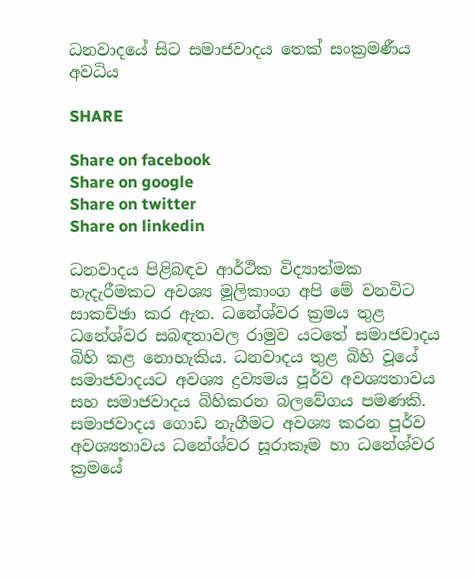ධනවාදයේ සිට සමාජවාදය තෙක් සංක්‍රමණීය අවධිය

SHARE

Share on facebook
Share on google
Share on twitter
Share on linkedin

ධනවාදය පිළිබඳව ආර්ථික විද්‍යාත්මක හැදැරීමකට අවශ්‍ය මූලිකාංග අපි මේ වනවිට සාකච්ඡා කර ඇත. ධනේශ්වර ක්‍රමය තුළ ධනේශ්වර සබඳතාවල රාමුව යටතේ සමාජවාදය බිහි කළ නොහැකිය. ධනවාදය තුළ බිහි වූයේ සමාජවාදයට අවශ්‍ය ද්‍රව්‍යමය පූර්ව අවශ්‍යතාවය සහ සමාජවාදය බිහිකරන බලවේගය පමණකි. සමාජවාදය ගොඩ නැගීමට අවශ්‍ය කරන පූර්ව අවශ්‍යතාවය ධනේශ්වර සූරාකෑම හා ධනේශ්වර ක්‍රමයේ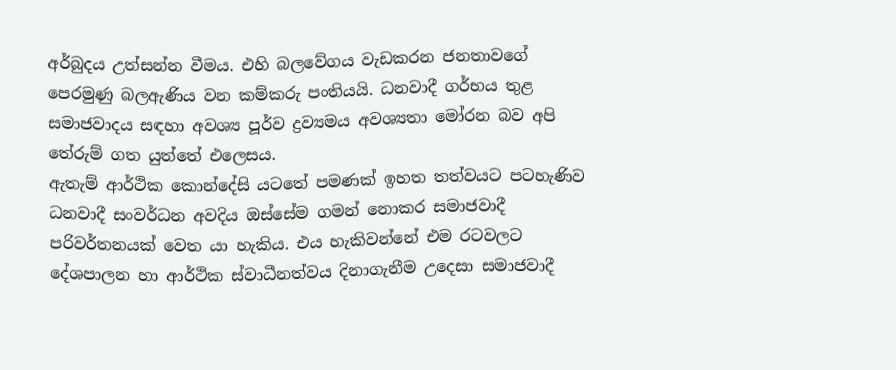අර්බුදය උත්සන්න වීමය. එහි බලවේගය වැඩකරන ජනතාවගේ පෙරමුණු බලඇණිය වන කම්කරු පංතියයි. ධනවාදී ගර්භය තුළ සමාජවාදය සඳහා අවශ්‍ය පූර්ව ද්‍රව්‍යමය අවශ්‍යතා මෝරන බව අපි තේරුම් ගත යුත්තේ එලෙසය.
ඇතැම් ආර්ථික කොන්දේසි යටතේ පමණක් ඉහත තත්වයට පටහැණිව ධනවාදී සංවර්ධන අවදිය ඔස්සේම ගමන් නොකර සමාජවාදී පරිවර්තනයක් වෙත යා හැකිය. එය හැකිවන්නේ එම රටවලට දේශපාලන හා ආර්ථික ස්වාධීනත්වය දිනාගැනීම උදෙසා සමාජවාදී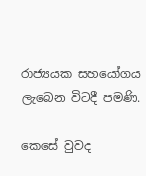රාජ්‍යයක සහයෝගය ලැබෙන විටදී පමණි.

කෙසේ වුවද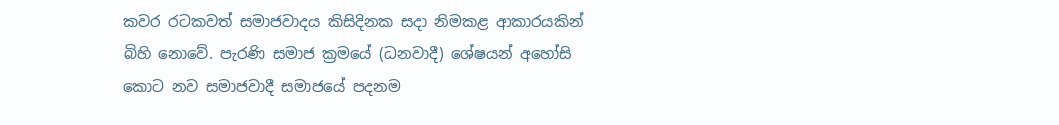කවර රටකවත් සමාජවාදය කිසිදිනක සදා නිමකළ ආකාරයකින් බිහි නොවේ. පැරණි සමාජ ක්‍රමයේ (ධනවාදී) ශේෂයන් අහෝසි කොට නව සමාජවාදී සමාජයේ පදනම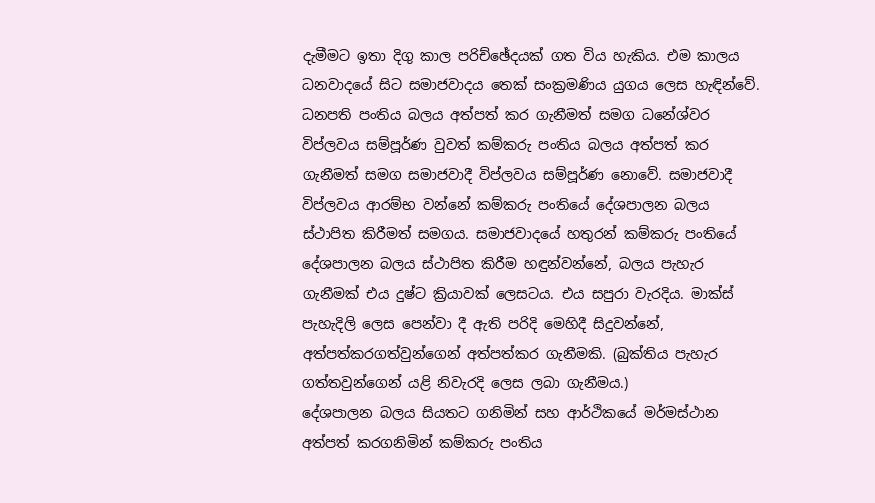දැමීමට ඉතා දිගු කාල පරිච්ඡේදයක් ගත විය හැකිය. එම කාලය ධනවාදයේ සිට සමාජවාදය තෙක් සංක්‍රමණිය යුගය ලෙස හැඳින්වේ. ධනපති පංතිය බලය අත්පත් කර ගැනීමත් සමග ධනේශ්වර විප්ලවය සම්පූර්ණ වුවත් කම්කරු පංතිය බලය අත්පත් කර ගැනීමත් සමග සමාජවාදී විප්ලවය සම්පූර්ණ නොවේ. සමාජවාදී විප්ලවය ආරම්භ වන්නේ කම්කරු පංතියේ දේශපාලන බලය ස්ථාපිත කිරීමත් සමගය. සමාජවාදයේ හතුරන් කම්කරු පංතියේ දේශපාලන බලය ස්ථාපිත කිරීම හඳුන්වන්නේ, බලය පැහැර ගැනීමක් එය දුෂ්ට ක්‍රියාවක් ලෙසටය. එය සපුරා වැරදිය. මාක්ස් පැහැදිලි ලෙස පෙන්වා දී ඇති පරිදි මෙහිදී සිදුවන්නේ, අත්පත්කරගත්වුන්ගෙන් අත්පත්කර ගැනීමකි. (බුක්තිය පැහැර ගත්තවුන්ගෙන් යළි නිවැරදි ලෙස ලබා ගැනීමය.)
දේශපාලන බලය සියතට ගනිමින් සහ ආර්ථිකයේ මර්මස්ථාන අත්පත් කරගනිමින් කම්කරු පංතිය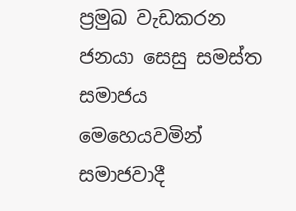ප්‍රමුඛ වැඩකරන ජනයා සෙසු සමස්ත සමාජය මෙහෙයවමින් සමාජවාදී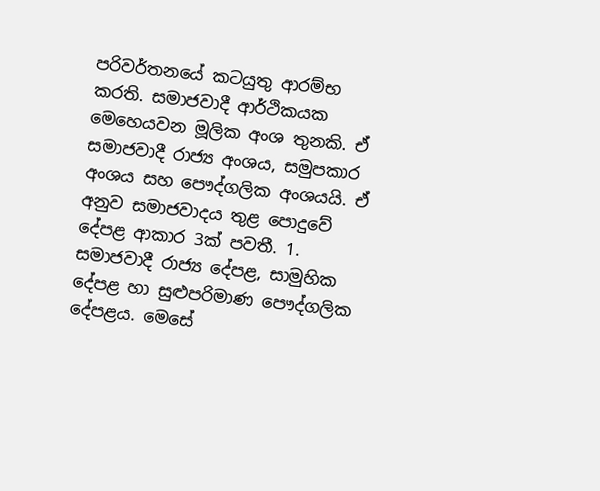පරිවර්තනයේ කටයුතු ආරම්භ කරති. සමාජවාදී ආර්ථිකයක මෙහෙයවන මූලික අංශ තුනකි. ඒ සමාජවාදී රාජ්‍ය අංශය, සමුපකාර අංශය සහ පෞද්ගලික අංශයයි. ඒ අනුව සමාජවාදය තුළ පොදුවේ දේපළ ආකාර 3ක් පවතී. 1. සමාජවාදී රාජ්‍ය දේපළ, සාමුහික දේපළ හා සුළුපරිමාණ පෞද්ගලික දේපළය. මෙසේ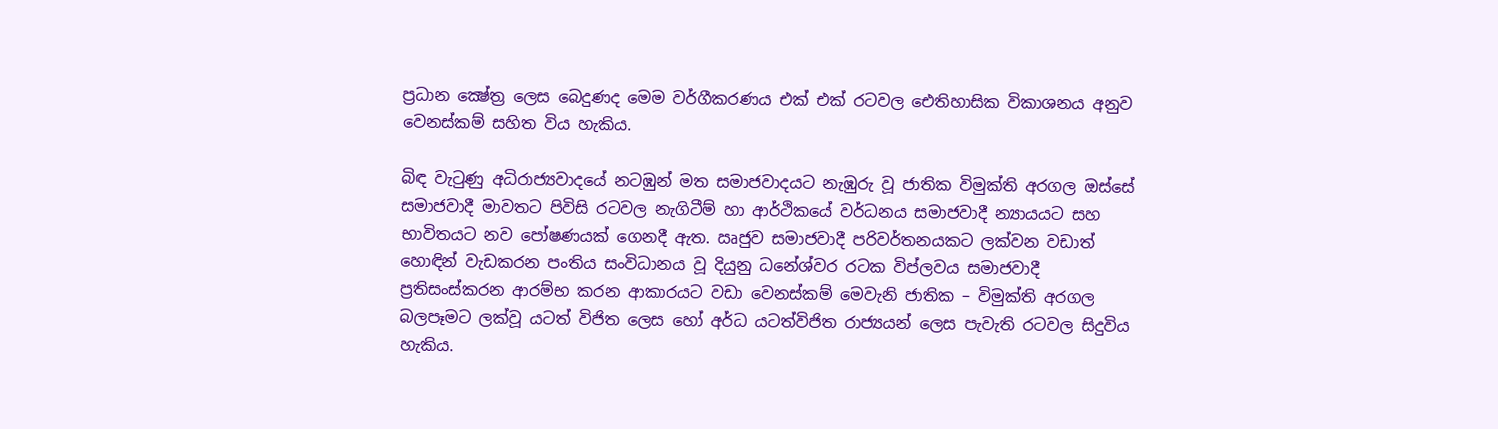ප්‍රධාන ක්‍ෂේත්‍ර ලෙස බෙදුණද මෙම වර්ගීකරණය එක් එක් රටවල ඓතිහාසික විකාශනය අනුව වෙනස්කම් සහිත විය හැකිය.

බිඳ වැටුණු අධිරාජ්‍යවාදයේ නටඹුන් මත සමාජවාදයට නැඹුරු වූ ජාතික විමුක්ති අරගල ඔස්සේ සමාජවාදී මාවතට පිවිසි රටවල නැගිටීම් හා ආර්ථිකයේ වර්ධනය සමාජවාදී න්‍යායයට සහ භාවිතයට නව පෝෂණයක් ගෙනදී ඇත. ඍජුව සමාජවාදී පරිවර්තනයකට ලක්වන වඩාත් හොඳින් වැඩකරන පංතිය සංවිධානය වූ දියුනු ධනේශ්වර රටක විප්ලවය සමාජවාදී ප්‍රතිසංස්කරන ආරම්භ කරන ආකාරයට වඩා වෙනස්කම් මෙවැනි ජාතික – විමුක්ති අරගල බලපෑමට ලක්වූ යටත් විජිත ලෙස හෝ අර්ධ යටත්විජිත රාජ්‍යයන් ලෙස පැවැති රටවල සිදුවිය හැකිය.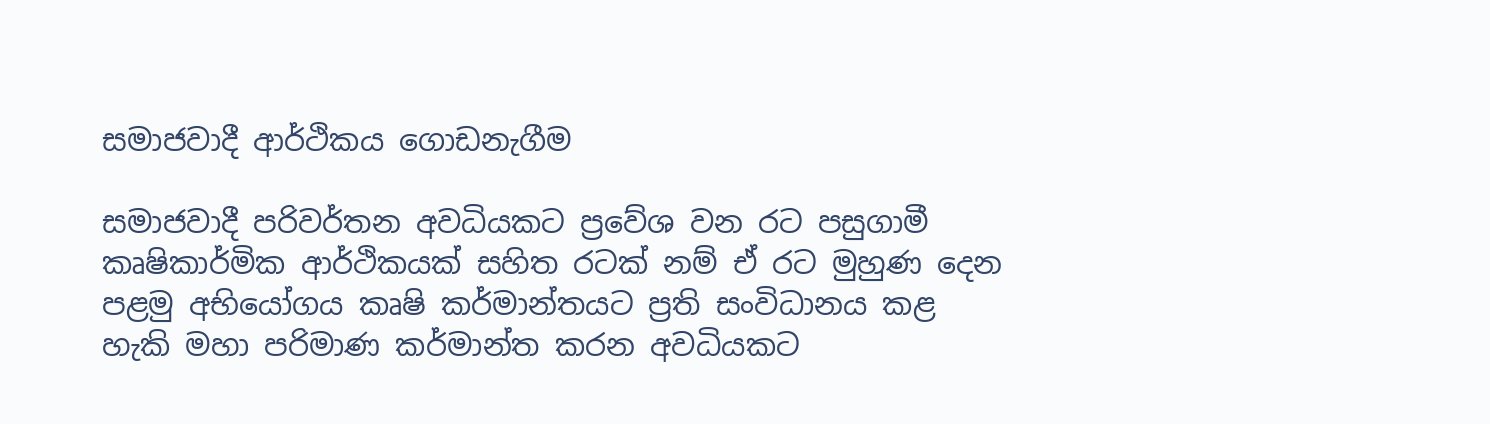සමාජවාදී ආර්ථිකය ගොඩනැගීම

සමාජවාදී පරිවර්තන අවධියකට ප්‍රවේශ වන රට පසුගාමී කෘෂිකාර්මික ආර්ථිකයක් සහිත රටක් නම් ඒ රට මුහුණ දෙන පළමු අභියෝගය කෘෂි කර්මාන්තයට ප්‍රති සංවිධානය කළ හැකි මහා පරිමාණ කර්මාන්ත කරන අවධියකට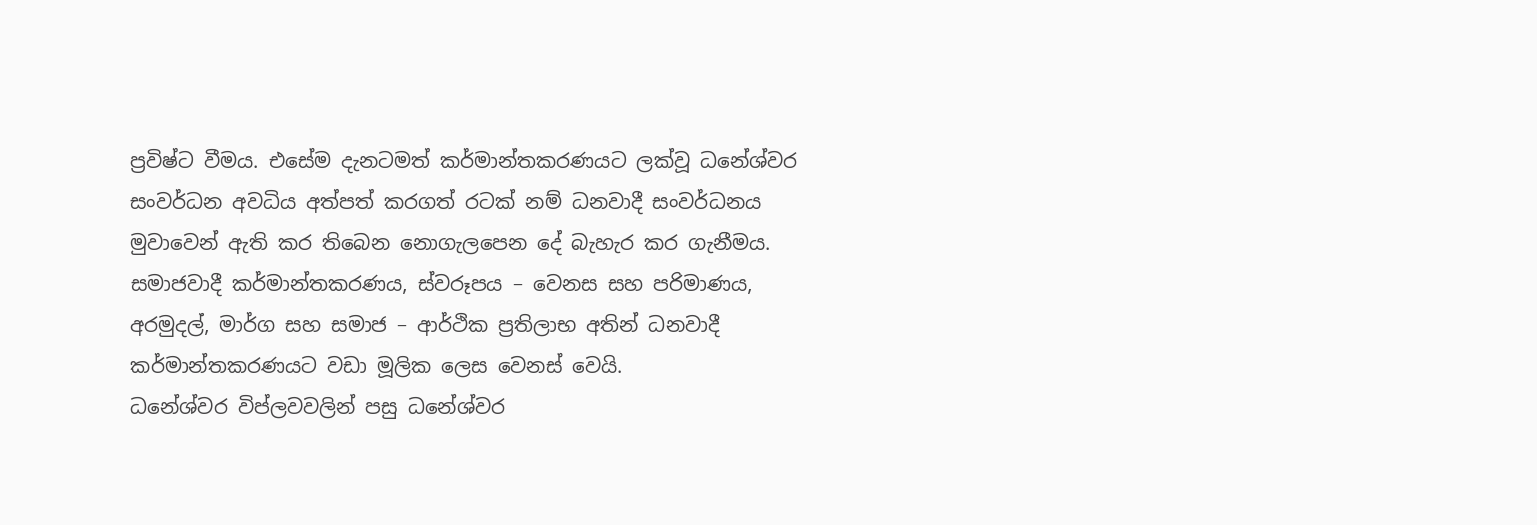ප්‍රවිෂ්ට වීමය. එසේම දැනටමත් කර්මාන්තකරණයට ලක්වූ ධනේශ්වර සංවර්ධන අවධිය අත්පත් කරගත් රටක් නම් ධනවාදී සංවර්ධනය මුවාවෙන් ඇති කර තිබෙන නොගැලපෙන දේ බැහැර කර ගැනීමය. සමාජවාදී කර්මාන්තකරණය, ස්වරූපය – වෙනස සහ පරිමාණය, අරමුදල්, මාර්ග සහ සමාජ – ආර්ථික ප්‍රතිලාභ අතින් ධනවාදී කර්මාන්තකරණයට වඩා මූලික ලෙස වෙනස් වෙයි.
ධනේශ්වර විප්ලවවලින් පසු ධනේශ්වර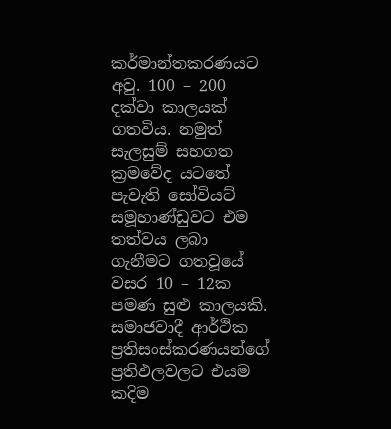කර්මාන්තකරණයට අවු. 100 – 200 දක්වා කාලයක් ගතවිය. නමුත් සැලසුම් සහගත ක්‍රමවේද යටතේ පැවැති සෝවියට් සමූහාණ්ඩුවට එම තත්වය ලබා ගැනීමට ගතවූයේ වසර 10 – 12ක පමණ සුළු කාලයකි. සමාජවාදී ආර්ථික ප්‍රතිසංස්කරණයන්ගේ ප්‍රතිඵලවලට එයම කදිම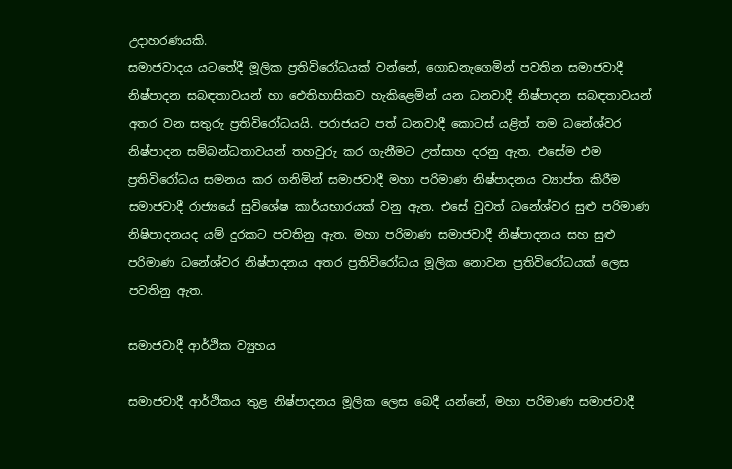උදාහරණයකි.
සමාජවාදය යටතේදී මූලික ප්‍රතිවිරෝධයක් වන්නේ, ගොඩනැගෙමින් පවතින සමාජවාදී නිෂ්පාදන සබඳතාවයන් හා ඓතිහාසිකව හැකිළෙමින් යන ධනවාදී නිෂ්පාදන සබඳතාවයන් අතර වන සතුරු ප්‍රතිවිරෝධයයි. පරාජයට පත් ධනවාදී කොටස් යළිත් තම ධනේශ්වර නිෂ්පාදන සම්බන්ධතාවයන් තහවුරු කර ගැනීමට උත්සාහ දරනු ඇත. එසේම එම ප්‍රතිවිරෝධය සමනය කර ගනිමින් සමාජවාදී මහා පරිමාණ නිෂ්පාදනය ව්‍යාප්ත කිරීම සමාජවාදී රාජ්‍යයේ සුවිශේෂ කාර්යභාරයක් වනු ඇත. එසේ වුවත් ධනේශ්වර සුළු පරිමාණ නිෂිපාදනයද යම් දුරකට පවතිනු ඇත. මහා පරිමාණ සමාජවාදී නිෂ්පාදනය සහ සුළු පරිමාණ ධනේශ්වර නිෂ්පාදනය අතර ප්‍රතිවිරෝධය මූලික නොවන ප්‍රතිවිරෝධයක් ලෙස පවතිනු ඇත.

සමාජවාදී ආර්ථික ව්‍යුහය

සමාජවාදී ආර්ථිකය තුළ නිෂ්පාදනය මූලික ලෙස බෙදී යන්නේ, මහා පරිමාණ සමාජවාදී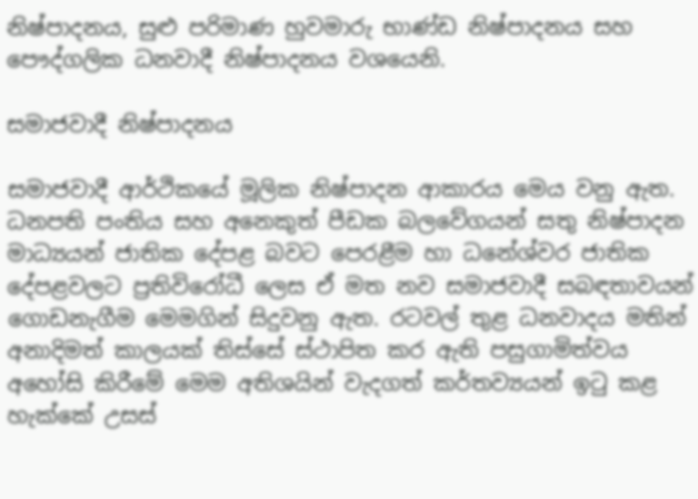නිෂ්පාදනය, සුළු පරිමාණ හුවමාරු භාණ්ඩ නිෂ්පාදනය සහ පෞද්ගලික ධනවාදී නිෂ්පාදනය වශයෙනි.

සමාජවාදී නිෂ්පාදනය

සමාජවාදී ආර්ථිකයේ මූලික නිෂ්පාදන ආකාරය මෙය වනු ඇත. ධනපති පංතිය සහ අනෙකුත් පීඩක බලවේගයන් සතු නිෂ්පාදන මාධ්‍යයන් ජාතික දේපළ බවට පෙරළීම හා ධනේශ්වර ජාතික දේපළවලට ප්‍රතිවිරෝධී ලෙස ඒ මත නව සමාජවාදී සබඳතාවයන් ගොඩනැගීම මෙමගින් සිදුවනු ඇත. රටවල් තුළ ධනවාදය මතින් අනාදිමත් කාලයක් තිස්සේ ස්ථාපිත කර ඇති පසුගාමිත්වය අහෝසි කිරීමේ මෙම අතිශයින් වැදගත් කර්තව්‍යයන් ඉටු කළ හැක්කේ උසස්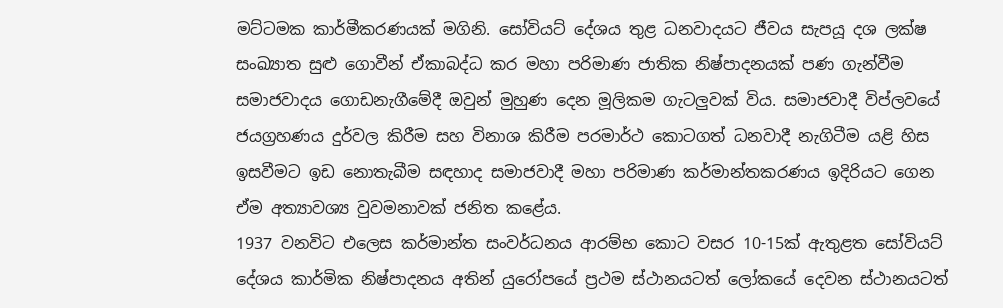මට්ටමක කාර්මීකරණයක් මගිනි. සෝවියට් දේශය තුළ ධනවාදයට ජීවය සැපයූ දශ ලක්ෂ සංඛ්‍යාත සුළු ගොවීන් ඒකාබද්ධ කර මහා පරිමාණ ජාතික නිෂ්පාදනයක් පණ ගැන්වීම සමාජවාදය ගොඩනැගීමේදී ඔවුන් මුහුණ දෙන මූලිකම ගැටලුවක් විය. සමාජවාදී විප්ලවයේ ජයග්‍රහණය දුර්වල කිරීම සහ විනාශ කිරීම පරමාර්ථ කොටගත් ධනවාදී නැගිටීම යළි හිස ඉසවීමට ඉඩ නොතැබීම සඳහාද සමාජවාදී මහා පරිමාණ කර්මාන්තකරණය ඉදිරියට ගෙන ඒම අත්‍යාවශ්‍ය වුවමනාවක් ජනිත කළේය.
1937 වනවිට එලෙස කර්මාන්ත සංවර්ධනය ආරම්භ කොට වසර 10-15ක් ඇතුළත සෝවියට් දේශය කාර්මික නිෂ්පාදනය අතින් යුරෝපයේ ප්‍රථම ස්ථානයටත් ලෝකයේ දෙවන ස්ථානයටත්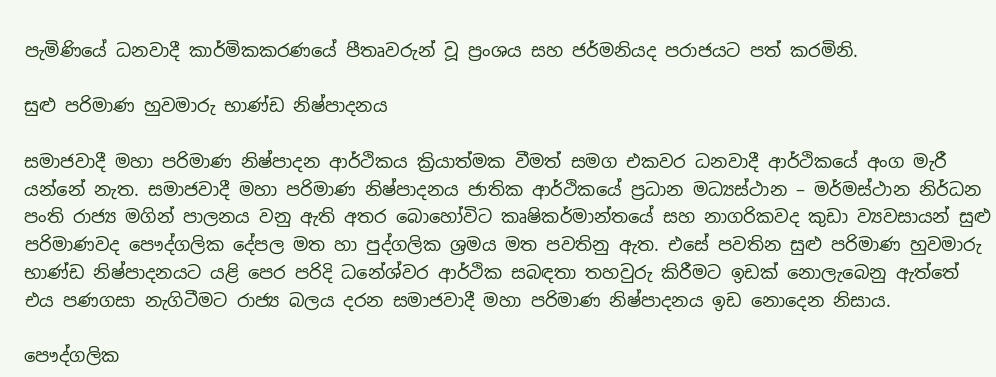පැමිණියේ ධනවාදී කාර්මිකකරණයේ පීතෘවරුන් වූ ප්‍රංශය සහ ජර්මනියද පරාජයට පත් කරමිනි.

සුළු පරිමාණ හුවමාරු භාණ්ඩ නිෂ්පාදනය

සමාජවාදී මහා පරිමාණ නිෂ්පාදන ආර්ථිකය ක්‍රියාත්මක වීමත් සමග එකවර ධනවාදී ආර්ථිකයේ අංග මැරී යන්නේ නැත. සමාජවාදී මහා පරිමාණ නිෂ්පාදනය ජාතික ආර්ථිකයේ ප්‍රධාන මධ්‍යස්ථාන – මර්මස්ථාන නිර්ධන පංති රාජ්‍ය මගින් පාලනය වනු ඇති අතර බොහෝවිට කෘෂිකර්මාන්තයේ සහ නාගරිකවද කුඩා ව්‍යවසායන් සුළු පරිමාණවද පෞද්ගලික දේපල මත හා පුද්ගලික ශ්‍රමය මත පවතිනු ඇත. එසේ පවතින සුළු පරිමාණ හුවමාරු භාණ්ඩ නිෂ්පාදනයට යළි පෙර පරිදි ධනේශ්වර ආර්ථික සබඳතා තහවුරු කිරීමට ඉඩක් නොලැබෙනු ඇත්තේ එය පණගසා නැගිටීමට රාජ්‍ය බලය දරන සමාජවාදී මහා පරිමාණ නිෂ්පාදනය ඉඩ නොදෙන නිසාය.

පෞද්ගලික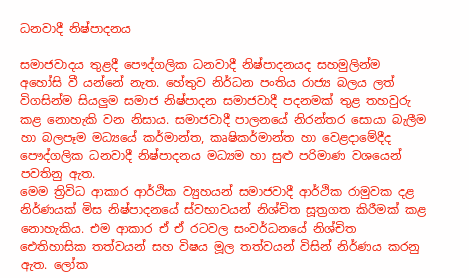ධනවාදී නිෂ්පාදනය

සමාජවාදය තුළදී පෞද්ගලික ධනවාදී නිෂ්පාදනයද සහමුලින්ම අහෝසි වී යන්නේ නැත. හේතුව නිර්ධන පංතිය රාජ්‍ය බලය ලත් විගසින්ම සියලුම සමාජ නිෂ්පාදන සමාජවාදී පදනමක් තුළ තහවුරු කළ නොහැකි වන නිසාය. සමාජවාදී පාලනයේ නිරන්තර සොයා බැලීම හා බලපෑම මධ්‍යයේ කර්මාන්ත, කෘෂිකර්මාන්ත හා වෙළදාමේදීද පෞද්ගලික ධනවාදී නිෂ්පාදනය මධ්‍යම හා සුළු පරිමාණ වශයෙන් පවතිනු ඇත.
මෙම ත්‍රිවිධ ආකාර ආර්ථික ව්‍යුහයන් සමාජවාදී ආර්ථික රාමුවක දළ නිර්ණයක් මිස නිෂ්පාදනයේ ස්වභාවයන් නිශ්චිත සූත්‍රගත කිරීමක් කළ නොහැකිය. එම ආකාර ඒ ඒ රටවල සංවර්ධනයේ නිශ්චිත ඓතිහාසික තත්වයන් සහ විෂය මූල තත්වයන් විසින් නිර්ණය කරනු ඇත. ලෝක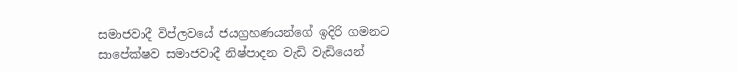සමාජවාදී විප්ලවයේ ජයග්‍රහණයන්ගේ ඉදිරි ගමනට සාපේක්ෂව සමාජවාදී නිෂ්පාදන වැඩි වැඩියෙන්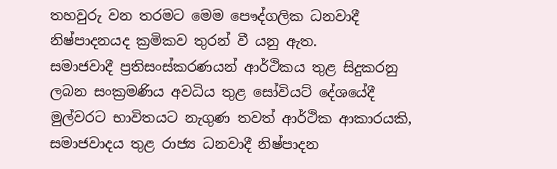තහවුරු වන තරමට මෙම පෞද්ගලික ධනවාදී නිෂ්පාදනයද ක්‍රමිකව තුරන් වී යනු ඇත.
සමාජවාදී ප්‍රතිසංස්කරණයන් ආර්ථිකය තුළ සිදුකරනු ලබන සංක්‍රමණිය අවධිය තුළ සෝවියට් දේශයේදී මුල්වරට භාවිතයට නැගුණ තවත් ආර්ථික ආකාරයකි, සමාජවාදය තුළ රාජ්‍ය ධනවාදී නිෂ්පාදන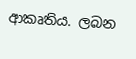ආකෘතිය. ලබන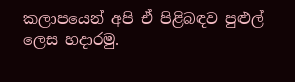කලාපයෙන් අපි ඒ පිළිබඳව පුළුල් ලෙස හදාරමු.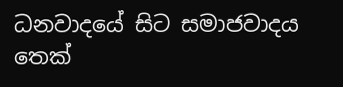ධනවාදයේ සිට සමාජවාදය තෙක්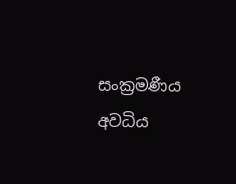සංක්‍රමණීය අවධිය